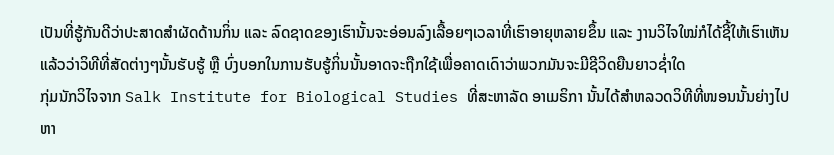ເປັນທີ່ຮູ້ກັນດີວ່າປະສາດສຳຜັດດ້ານກິ່ນ ແລະ ລົດຊາດຂອງເຮົານັ້ນຈະອ່ອນລົງເລື້ອຍໆເວລາທີ່ເຮົາອາຍຸຫລາຍຂຶ້ນ ແລະ ງານວິໄຈໃໝ່ກໍໄດ້ຊີ້ໃຫ້ເຮົາເຫັນແລ້ວວ່າວິທີທີ່ສັດຕ່າງໆນັ້ນຮັບຮູ້ ຫຼື ບົ່ງບອກໃນການຮັບຮູ້ກິ່ນນັ້ນອາດຈະຖືກໃຊ້ເພື່ອຄາດເດົາວ່າພວກມັນຈະມີຊີວິດຍືນຍາວຊ່ຳໃດ
ກຸ່ມນັກວິໄຈຈາກ Salk Institute for Biological Studies ທີ່ສະຫາລັດ ອາເມຣິກາ ນັ້ນໄດ້ສຳຫລວດວິທີທີ່ໜອນນັ້ນຍ່າງໄປຫາ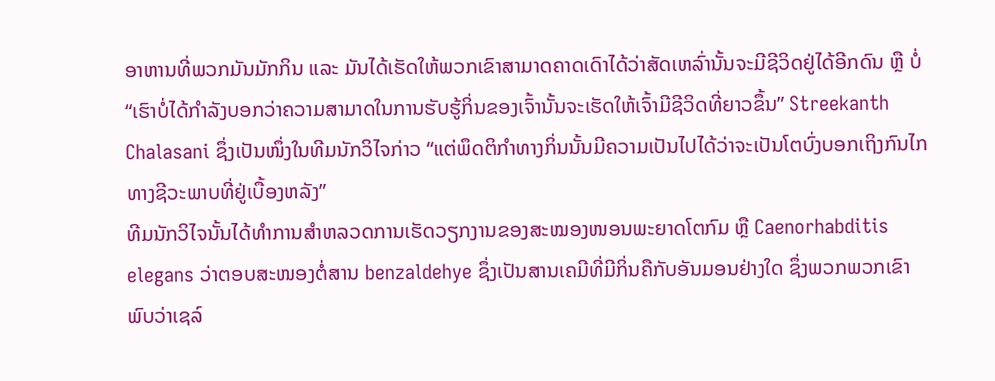ອາຫານທີ່ພວກມັນມັກກິນ ແລະ ມັນໄດ້ເຮັດໃຫ້ພວກເຂົາສາມາດຄາດເດົາໄດ້ວ່າສັດເຫລົ່ານັ້ນຈະມີຊີວິດຢູ່ໄດ້ອີກດົນ ຫຼື ບໍ່
“ເຮົາບໍ່ໄດ້ກຳລັງບອກວ່າຄວາມສາມາດໃນການຮັບຮູ້ກິ່ນຂອງເຈົ້ານັ້ນຈະເຮັດໃຫ້ເຈົ້າມີຊີວິດທີ່ຍາວຂຶ້ນ” Streekanth Chalasani ຊຶ່ງເປັນໜຶ່ງໃນທີມນັກວິໄຈກ່າວ “ແຕ່ພຶດຕິກຳທາງກິ່ນນັ້ນມີຄວາມເປັນໄປໄດ້ວ່າຈະເປັນໂຕບົ່ງບອກເຖິງກົນໄກທາງຊີວະພາບທີ່ຢູ່ເບື້ອງຫລັງ”
ທີມນັກວິໄຈນັ້ນໄດ້ທຳການສຳຫລວດການເຮັດວຽກງານຂອງສະໝອງໜອນພະຍາດໂຕກົມ ຫຼື Caenorhabditis elegans ວ່າຕອບສະໜອງຕໍ່ສານ benzaldehye ຊຶ່ງເປັນສານເຄມີທີ່ມີກິ່ນຄືກັບອັນມອນຢ່າງໃດ ຊຶ່ງພວກພວກເຂົາພົບວ່າເຊລ໌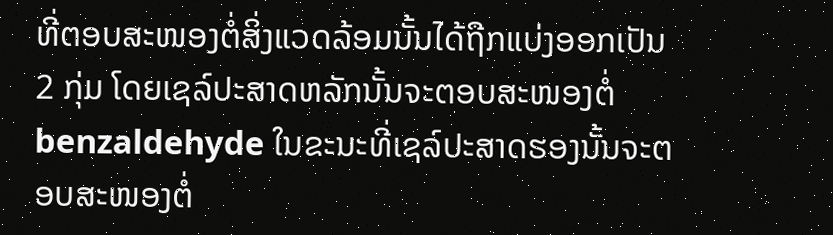ທີ່ຕອບສະໜອງຕໍ່ສິ່ງແວດລ້ອມນັ້ນໄດ້ຖືກແບ່ງອອກເປັນ 2 ກຸ່ມ ໂດຍເຊລ໌ປະສາດຫລັກນັ້ນຈະຕອບສະໜອງຕໍ່ benzaldehyde ໃນຂະນະທີ່ເຊລ໌ປະສາດຮອງນັ້ນຈະຕອບສະໜອງຕໍ່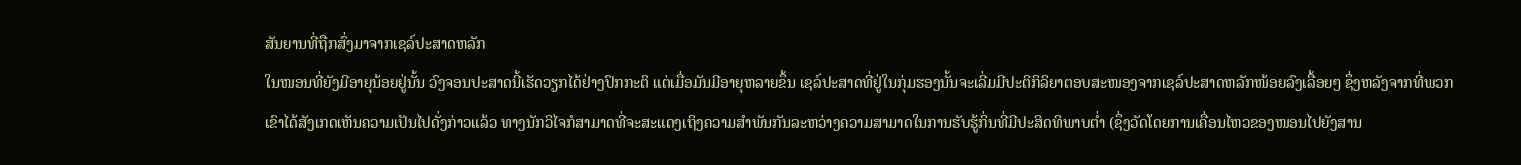ສັນຍານທີ່ຖືກສົ່ງມາຈາກເຊລ໌ປະສາດຫລັກ
ໃນໜອນທີ່ຍັງມີອາຍຸນ້ອຍຢູ່ນັ້ນ ວົງຈອນປະສາດນີ້ເຮັດວຽກໄດ້ຢ່າງປົກກະຕິ ແຕ່ເມື່ອມັນມີອາຍຸຫລາຍຂຶ້ນ ເຊລ໌ປະສາດທີ່ຢູ່ໃນກຸ່ມຮອງນັ້ນຈະເລີ່ມມີປະຕິກິລິຍາຕອບສະໜອງຈາກເຊລ໌ປະສາດຫລັກໜ້ອຍລົງເລື້ອຍໆ ຊຶ່ງຫລັງຈາກທີ່ພວກເຂົາໄດ້ສັງເກດເຫັນຄວາມເປັນໄປດັ່ງກ່າວແລ້ວ ທາງນັກວິໄຈກໍສາມາດທີ່ຈະສະແດງເຖິງຄວາມສຳພັນກັນລະຫວ່າງຄວາມສາມາດໃນການຮັບຮູ້ກິ່ນທີ່ມີປະສິດທິພາບຕ່ຳ (ຊຶ່ງວັດໂດຍການເຄື່ອນໄຫວຂອງໜອນໄປຍັງສານ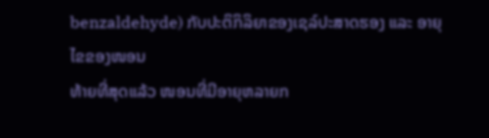benzaldehyde) ກັບປະຕິກິລິຍາຂອງເຊລ໌ປະສາດຮອງ ແລະ ອາຍຸໄຂຂອງໜອນ
ທ້າຍທີ່ສຸດແລ້ວ ໜອນທີ່ມີອາຍຸຫລາຍກ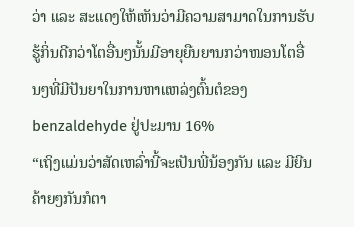ວ່າ ແລະ ສະແດງໃຫ້ເຫັນວ່າມີຄວາມສາມາດໃນການຮັບຮູ້ກິ່ນດີກວ່າໂຕອື່ນໆນັ້ນມີອາຍຸຍືນຍານກວ່າໜອນໂຕອື່ນໆທີ່ມີປັນຍາໃນການຫາແຫລ່ງຕົ້ນຕໍຂອງ benzaldehyde ຢູ່ປະມານ 16%
“ເຖິງແມ່ນວ່າສັດເຫລົ່ານີ້ຈະເປັນພີ່ນ້ອງກັນ ແລະ ມີຍີນຄ້າຍໆກັນກໍຕາ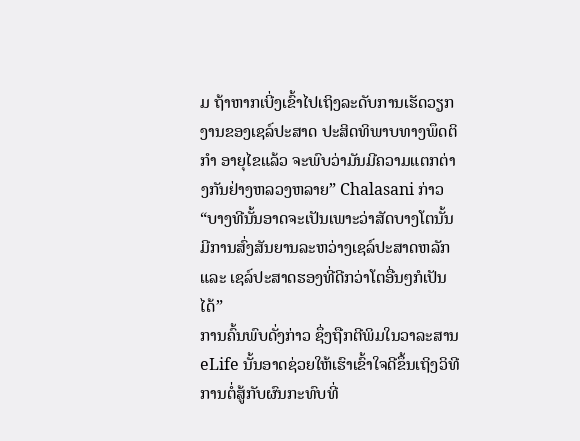ມ ຖ້າຫາກເບີ່ງເຂົ້າໄປເຖິງລະດັບການເຮັດວຽກງານຂອງເຊລ໌ປະສາດ ປະສິດທິພາບທາງພຶດຕິກຳ ອາຍຸໄຂແລ້ວ ຈະພົບວ່າມັນມີຄວາມແຕກຕ່າງກັນຢ່າງຫລວງຫລາຍ” Chalasani ກ່າວ “ບາງທີນັ້ນອາດຈະເປັນເພາະວ່າສັດບາງໂຕນັ້ນມີການສົ່ງສັນຍານລະຫວ່າງເຊລ໌ປະສາດຫລັກ ແລະ ເຊລ໌ປະສາດຮອງທີ່ດີກວ່າໂຕອື່ນໆກໍເປັນໄດ້”
ການຄົ້ນພົບດັ່ງກ່າວ ຊຶ່ງຖືກຕີພິມໃນວາລະສານ eLife ນັ້ນອາດຊ່ວຍໃຫ້ເຮົາເຂົ້າໃຈດີຂຶ້ນເຖິງວິທີການຕໍ່ສູ້ກັບຜົນກະທົບທີ່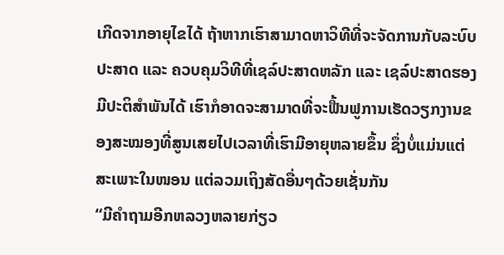ເກີດຈາກອາຍຸໄຂໄດ້ ຖ້າຫາກເຮົາສາມາດຫາວິທີທີ່ຈະຈັດການກັບລະບົບປະສາດ ແລະ ຄວບຄຸມວິທີທີ່ເຊລ໌ປະສາດຫລັກ ແລະ ເຊລ໌ປະສາດຮອງມີປະຕິສຳພັນໄດ້ ເຮົາກໍອາດຈະສາມາດທີ່ຈະຟື້ນຟູການເຮັດວຽກງານຂອງສະໝອງທີ່ສູນເສຍໄປເວລາທີ່ເຮົາມີອາຍຸຫລາຍຂຶ້ນ ຊຶ່ງບໍ່ແມ່ນແຕ່ສະເພາະໃນໜອນ ແຕ່ລວມເຖິງສັດອື່ນໆດ້ວຍເຊັ່ນກັນ
“ມີຄຳຖາມອີກຫລວງຫລາຍກ່ຽວ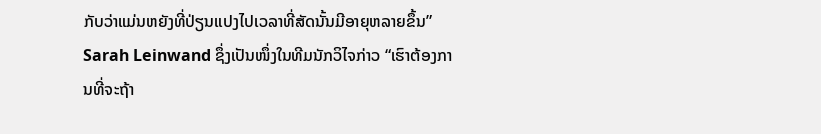ກັບວ່າແມ່ນຫຍັງທີ່ປ່ຽນແປງໄປເວລາທີ່ສັດນັ້ນມີອາຍຸຫລາຍຂຶ້ນ” Sarah Leinwand ຊຶ່ງເປັນໜຶ່ງໃນທີມນັກວິໄຈກ່າວ “ເຮົາຕ້ອງການທີ່ຈະຖ້າ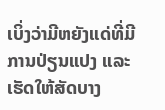ເບິ່ງວ່າມີຫຍັງແດ່ທີ່ມີການປ່ຽນແປງ ແລະ ເຮັດໃຫ້ສັດບາງ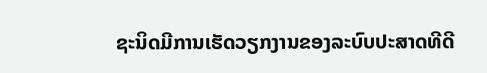ຊະນິດມີການເຮັດວຽກງານຂອງລະບົບປະສາດທີດີ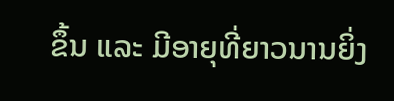ຂຶ້ນ ແລະ ມີອາຍຸທີ່ຍາວນານຍິ່ງ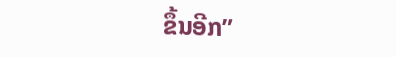ຂຶ້ນອີກ”